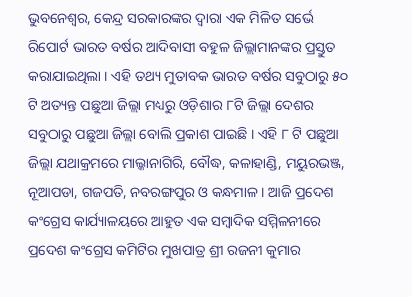ଭୁବନେଶ୍ୱର, କେନ୍ଦ୍ର ସରକାରଙ୍କର ଦ୍ୱାରା ଏକ ମିଳିତ ସର୍ଭେ ରିପୋର୍ଟ ଭାରତ ବର୍ଷର ଆଦିବାସୀ ବହୁଳ ଜିଲ୍ଲାମାନଙ୍କର ପ୍ରସ୍ତୁତ କରାଯାଇଥିଲା । ଏହି ତଥ୍ୟ ମୁତାବକ ଭାରତ ବର୍ଷର ସବୁଠାରୁ ୫୦ ଟି ଅତ୍ୟନ୍ତ ପଛୁଆ ଜିଲ୍ଲା ମଧ୍ୟରୁ ଓଡ଼ିଶାର ୮ଟି ଜିଲ୍ଲା ଦେଶର ସବୁଠାରୁ ପଛୁଆ ଜିଲ୍ଲା ବୋଲି ପ୍ରକାଶ ପାଇଛି । ଏହି ୮ ଟି ପଛୁଆ ଜିଲ୍ଲା ଯଥାକ୍ରମରେ ମାଲ୍କାନାଗିରି, ବୌଦ୍ଧ, କଳାହାଣ୍ଡି, ମୟୁରଭଞ୍ଜ, ନୂଆପଡା, ଗଜପତି, ନବରଙ୍ଗପୁର ଓ କନ୍ଧମାଳ । ଆଜି ପ୍ରଦେଶ କଂଗ୍ରେସ କାର୍ଯ୍ୟାଳୟରେ ଆହୁତ ଏକ ସମ୍ବାଦିକ ସମ୍ମିଳନୀରେ ପ୍ରଦେଶ କଂଗ୍ରେସ କମିଟିର ମୁଖପାତ୍ର ଶ୍ରୀ ରଜନୀ କୁମାର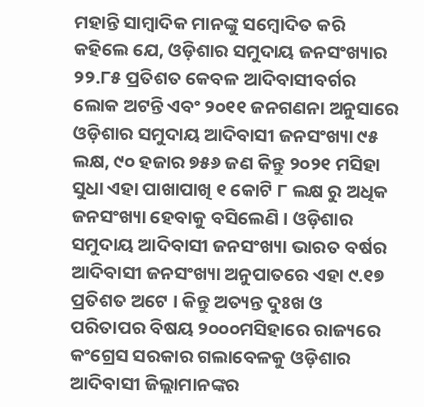ମହାନ୍ତି ସାମ୍ବାଦିକ ମାନଙ୍କୁ ସମ୍ବୋଦିତ କରି କହିଲେ ଯେ, ଓଡ଼ିଶାର ସମୁଦାୟ ଜନସଂଖ୍ୟାର ୨୨.୮୫ ପ୍ରତିଶତ କେବଳ ଆଦିବାସୀବର୍ଗର ଲୋକ ଅଟନ୍ତି ଏବଂ ୨୦୧୧ ଜନଗଣନା ଅନୁସାରେ ଓଡ଼ିଶାର ସମୁଦାୟ ଆଦିବାସୀ ଜନସଂଖ୍ୟା ୯୫ ଲକ୍ଷ, ୯୦ ହଜାର ୭୫୬ ଜଣ କିନ୍ତୁ ୨୦୨୧ ମସିହା ସୁଧା ଏହା ପାଖାପାଖି ୧ କୋଟି ୮ ଲକ୍ଷ ରୁ ଅଧିକ ଜନସଂଖ୍ୟା ହେବାକୁ ବସିଲେଣି । ଓଡ଼ିଶାର ସମୁଦାୟ ଆଦିବାସୀ ଜନସଂଖ୍ୟା ଭାରତ ବର୍ଷର ଆଦିବାସୀ ଜନସଂଖ୍ୟା ଅନୁପାତରେ ଏହା ୯.୧୭ ପ୍ରତିଶତ ଅଟେ । କିନ୍ତୁ ଅତ୍ୟନ୍ତ ଦୁଃଖ ଓ ପରିତାପର ବିଷୟ ୨୦୦୦ମସିହାରେ ରାଜ୍ୟରେ କଂଗ୍ରେସ ସରକାର ଗଲାବେଳକୁ ଓଡ଼ିଶାର ଆଦିବାସୀ ଜିଲ୍ଲାମାନଙ୍କର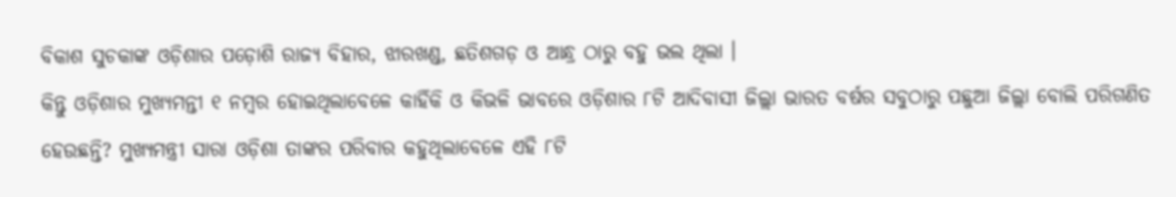ବିକାଶ ସୁଚକାଙ୍କ ଓଡ଼ିଶାର ପଡ଼ୋଶି ରାଜ୍ୟ ବିହାର, ଝାରଖଣ୍ଡ, ଛତିଶଗଡ଼ ଓ ଆନ୍ଧ୍ର ଠାରୁ ବହୁ ଭଲ ଥିଲା ।
କିନ୍ତୁ ଓଡ଼ିଶାର ମୁଖ୍ୟମନ୍ତୀ ୧ ନମ୍ବର ହୋଇଥିଲାବେଳେ କାହିଁକି ଓ କିଭଳି ଭାବରେ ଓଡ଼ିଶାର ୮ଟି ଆଦିବାସୀ ଜିଲ୍ଲା ଭାରତ ବର୍ଷର ସବୁଠାରୁ ପଛୁଆ ଜିଲ୍ଲା ବୋଲି ପରିଗଣିତ ହେଉଛନ୍ତି? ମୁଖ୍ୟମନ୍ତ୍ରୀ ସାରା ଓଡ଼ିଶା ତାଙ୍କର ପରିବାର କହୁଥିଲାବେଳେ ଏହି ୮ଟି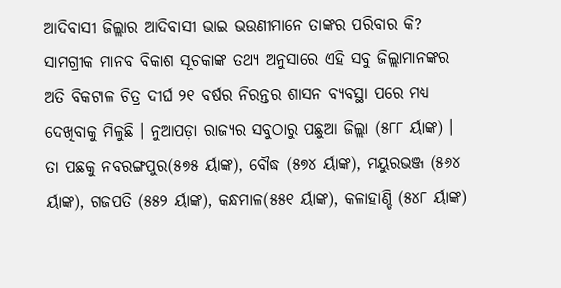ଆଦିବାସୀ ଜିଲ୍ଲାର ଆଦିବାସୀ ଭାଇ ଭଉଣୀମାନେ ତାଙ୍କର ପରିବାର କି? ସାମଗ୍ରୀକ ମାନବ ବିକାଶ ସୂଚକାଙ୍କ ତଥ୍ୟ ଅନୁସାରେ ଏହି ସବୁ ଜିଲ୍ଲାମାନଙ୍କର ଅତି ବିକଟାଳ ଚିତ୍ର ଦୀର୍ଘ ୨୧ ବର୍ଷର ନିରନ୍ତର ଶାସନ ବ୍ୟବସ୍ଥା ପରେ ମଧ୍ୟ ଦେଖିବାକୁ ମିଳୁଛି । ନୁଆପଡ଼ା ରାଜ୍ୟର ସବୁଠାରୁ ପଛୁଆ ଜିଲ୍ଲା (୫୮୮ ର୍ୟାଙ୍କ) । ତା ପଛକୁ ନବରଙ୍ଗପୁର(୫୭୫ ର୍ୟାଙ୍କ), ବୌଦ୍ଧ (୫୭୪ ର୍ୟାଙ୍କ), ମୟୁରଭଞ୍ଜ (୫୬୪ ର୍ୟାଙ୍କ), ଗଜପତି (୫୫୨ ର୍ୟାଙ୍କ), କନ୍ଧମାଳ(୫୫୧ ର୍ୟାଙ୍କ), କଳାହାଣ୍ଡି (୫୪୮ ର୍ୟାଙ୍କ)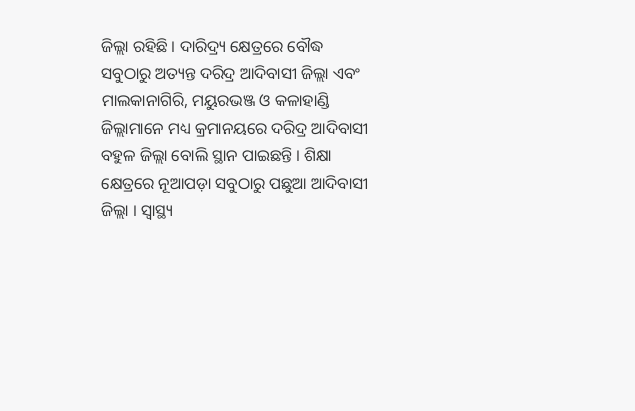ଜିଲ୍ଲା ରହିଛି । ଦାରିଦ୍ର୍ୟ କ୍ଷେତ୍ରରେ ବୌଦ୍ଧ ସବୁଠାରୁ ଅତ୍ୟନ୍ତ ଦରିଦ୍ର ଆଦିବାସୀ ଜିଲ୍ଲା ଏବଂ ମାଲକାନାଗିରି, ମୟୁରଭଞ୍ଜ ଓ କଳାହାଣ୍ଡି ଜିଲ୍ଲାମାନେ ମଧ୍ୟ କ୍ରମାନୟରେ ଦରିଦ୍ର ଆଦିବାସୀ ବହୁଳ ଜିଲ୍ଲା ବୋଲି ସ୍ଥାନ ପାଇଛନ୍ତି । ଶିକ୍ଷା କ୍ଷେତ୍ରରେ ନୂଆପଡ଼ା ସବୁଠାରୁ ପଛୁଆ ଆଦିବାସୀ ଜିଲ୍ଲା । ସ୍ୱାସ୍ଥ୍ୟ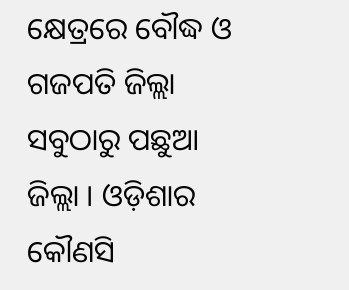କ୍ଷେତ୍ରରେ ବୌଦ୍ଧ ଓ ଗଜପତି ଜିଲ୍ଲା ସବୁଠାରୁ ପଛୁଆ ଜିଲ୍ଲା । ଓଡ଼ିଶାର କୌଣସି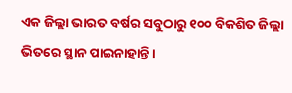ଏକ ଜିଲ୍ଲା ଭାରତ ବର୍ଷର ସବୁଠାରୁ ୧୦୦ ବିକଶିତ ଜିଲ୍ଲା ଭିତରେ ସ୍ଥାନ ପାଇନାହାନ୍ତି ।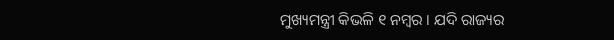ମୁଖ୍ୟମନ୍ତ୍ରୀ କିଭଳି ୧ ନମ୍ବର । ଯଦି ରାଜ୍ୟର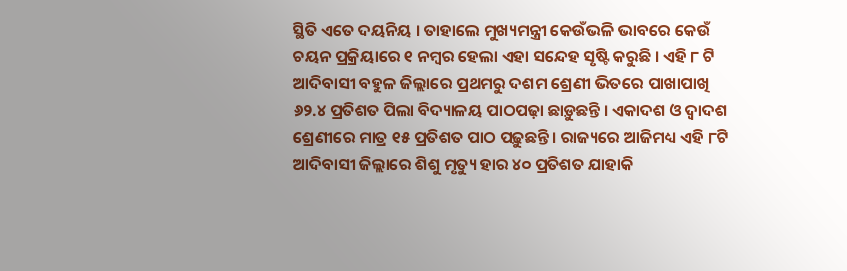ସ୍ଥିତି ଏତେ ଦୟନିୟ । ତାହାଲେ ମୁଖ୍ୟମନ୍ତ୍ରୀ କେଉଁଭଳି ଭାବରେ କେଉଁ ଚୟନ ପ୍ରକ୍ରିୟାରେ ୧ ନମ୍ବର ହେଲା ଏହା ସନ୍ଦେହ ସୃଷ୍ଟି କରୁଛି । ଏହି ୮ ଟି ଆଦିବାସୀ ବହୁଳ ଜିଲ୍ଲାରେ ପ୍ରଥମରୁ ଦଶମ ଶ୍ରେଣୀ ଭିତରେ ପାଖାପାଖି ୬୨.୪ ପ୍ରତିଶତ ପିଲା ବିଦ୍ୟାଳୟ ପାଠପଢ଼ା ଛାଡ଼ୁଛନ୍ତି । ଏକାଦଶ ଓ ଦ୍ୱାଦଶ ଶ୍ରେଣୀରେ ମାତ୍ର ୧୫ ପ୍ରତିଶତ ପାଠ ପଢ଼ୁଛନ୍ତି । ରାଜ୍ୟରେ ଆଜିମଧ୍ୟ ଏହି ୮ଟି ଆଦିବାସୀ ଜିଲ୍ଲାରେ ଶିଶୁ ମୃତ୍ୟୁ ହାର ୪୦ ପ୍ରତିଶତ ଯାହାକି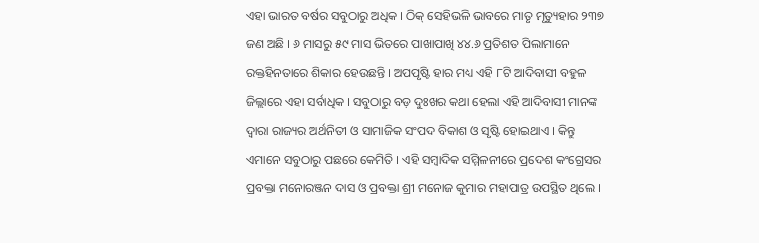ଏହା ଭାରତ ବର୍ଷର ସବୁଠାରୁ ଅଧିକ । ଠିକ୍ ସେହିଭଳି ଭାବରେ ମାତୃ ମୃତ୍ୟୁହାର ୨୩୭ ଜଣ ଅଛି । ୬ ମାସରୁ ୫୯ ମାସ ଭିତରେ ପାଖାପାଖି ୪୪.୬ ପ୍ରତିଶତ ପିଲାମାନେ ରକ୍ତହିନତାରେ ଶିକାର ହେଉଛନ୍ତି । ଅପପୃଷ୍ଟି ହାର ମଧ୍ୟ ଏହି ୮ଟି ଆଦିବାସୀ ବହୁଳ ଜିଲ୍ଲାରେ ଏହା ସର୍ବାଧିକ । ସବୁଠାରୁ ବଡ଼ ଦୁଃଖର କଥା ହେଲା ଏହି ଆଦିବାସୀ ମାନଙ୍କ ଦ୍ୱାରା ରାଜ୍ୟର ଅର୍ଥନିତୀ ଓ ସାମାଜିକ ସଂପଦ ବିକାଶ ଓ ସୃଷ୍ଟି ହୋଇଥାଏ । କିନ୍ତୁ ଏମାନେ ସବୁଠାରୁ ପଛରେ କେମିତି । ଏହି ସମ୍ବାଦିକ ସମ୍ମିଳନୀରେ ପ୍ରଦେଶ କଂଗ୍ରେସର ପ୍ରବକ୍ତା ମନୋରଞ୍ଜନ ଦାସ ଓ ପ୍ରବକ୍ତା ଶ୍ରୀ ମନୋଜ କୁମାର ମହାପାତ୍ର ଉପସ୍ଥିତ ଥିଲେ ।